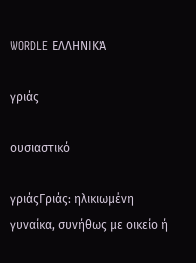WORDLE ΕΛΛΗΝΙΚΆ

γριάς

ουσιαστικό

γριάςΓριάς: ηλικιωμένη γυναίκα, συνήθως με οικείο ή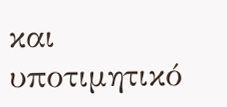και υποτιμητικό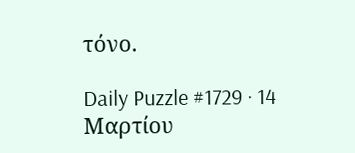τόνο.

Daily Puzzle #1729 · 14 Μαρτίου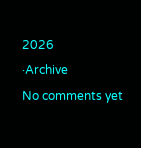2026
·Archive
No comments yet